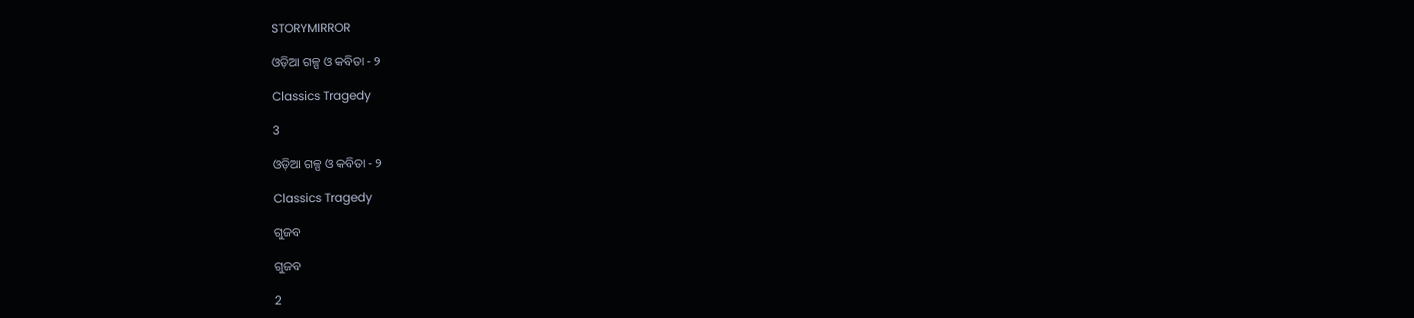STORYMIRROR

ଓଡ଼ିଆ ଗଳ୍ପ ଓ କବିତା - ୨

Classics Tragedy

3

ଓଡ଼ିଆ ଗଳ୍ପ ଓ କବିତା - ୨

Classics Tragedy

ଗୁଜବ

ଗୁଜବ

2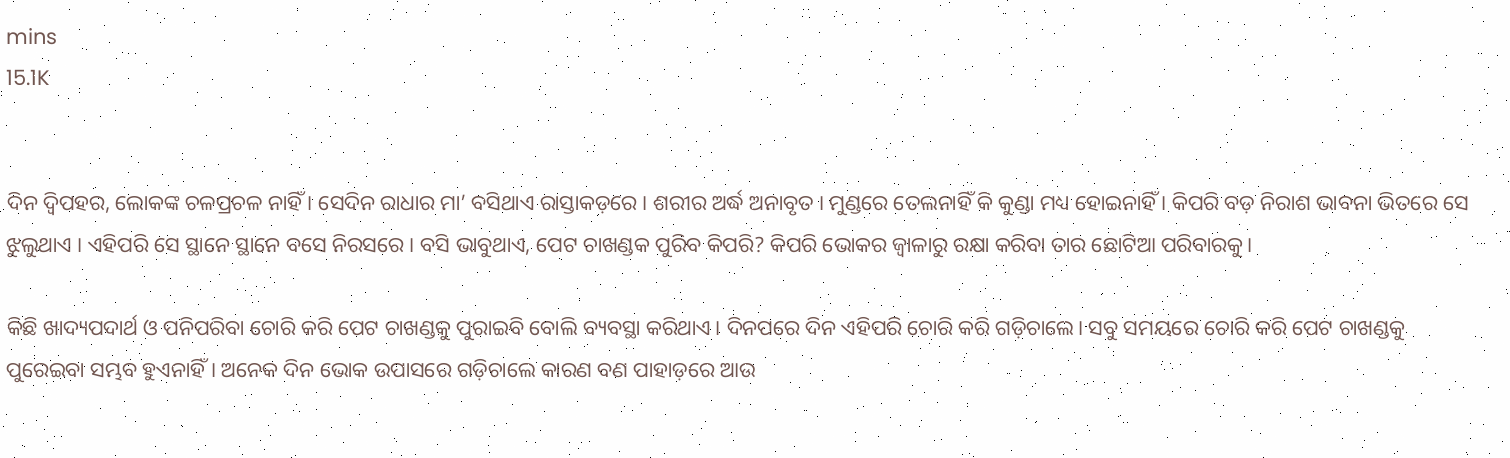mins
15.1K


ଦିନ ଦ୍ବିପହର, ଲୋକଙ୍କ ଚଳପ୍ରଚଳ ନାହିଁ । ସେଦିନ ରାଧାର ମା’ ବସିଥାଏ ରାସ୍ତାକଡ଼ରେ । ଶରୀର ଅର୍ଦ୍ଧ ଅନାବୃତ । ମୁଣ୍ଡରେ ତେଲନାହିଁ କି କୁଣ୍ଡା ମଧ୍ୟ ହୋଇନାହିଁ । କିପରି ବଡ଼ ନିରାଶ ଭାବନା ଭିତରେ ସେ ଝୁଲୁଥାଏ । ଏହିପରି ସେ ସ୍ଥାନେ ସ୍ଥାନେ ବସେ ନିରସରେ। ବସି ଭାବୁଥାଏ, ପେଟ ଚାଖଣ୍ଡକ ପୁରିବ କିପରି? କିପରି ଭୋକର ଜ୍ବାଳାରୁ ରକ୍ଷା କରିବା ତାର ଛୋଟିଆ ପରିବାରକୁ।

କିଛି ଖାଦ୍ୟପଦାର୍ଥ ଓ ପନିପରିବା ଚୋରି କରି ପେଟ ଚାଖଣ୍ଡକୁ ପୁରାଇବି ବୋଲି ବ୍ୟବସ୍ଥା କରିଥାଏ। ଦିନପରେ ଦିନ ଏହିପରି ଚୋରି କରି ଗଡ଼ିଚାଲେ। ସବୁ ସମୟରେ ଚୋରି କରି ପେଟ ଚାଖଣ୍ଡକୁ ପୁରେଇବା ସମ୍ଭବ ହୁଏନାହିଁ। ଅନେକ ଦିନ ଭୋକ ଉପାସରେ ଗଡ଼ିଚାଲେ କାରଣ ବଣ ପାହାଡ଼ରେ ଆଉ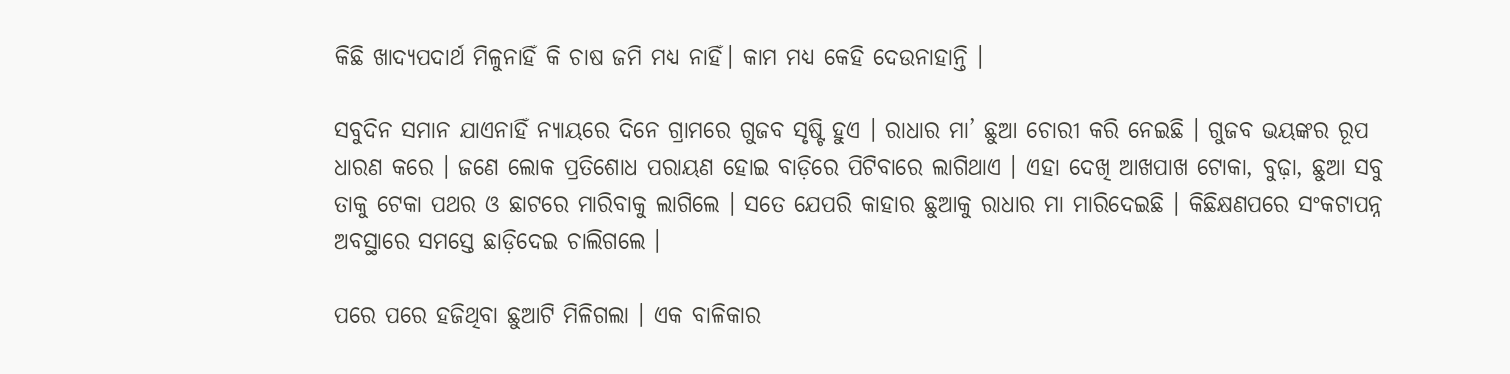କିଛି ଖାଦ୍ୟପଦାର୍ଥ ମିଳୁନାହିଁ କି ଚାଷ ଜମି ମଧ୍ୟ ନାହିଁ। କାମ ମଧ୍ୟ କେହି ଦେଉନାହାନ୍ତି ।

ସବୁଦିନ ସମାନ ଯାଏନାହିଁ ନ୍ୟାୟରେ ଦିନେ ଗ୍ରାମରେ ଗୁଜବ ସୃଷ୍ଟି ହୁଏ । ରାଧାର ମା’ ଛୁଆ ଚୋରୀ କରି ନେଇଛି । ଗୁଜବ ଭୟଙ୍କର ରୂପ ଧାରଣ କରେ । ଜଣେ ଲୋକ ପ୍ରତିଶୋଧ ପରାୟଣ ହୋଇ ବାଡ଼ିରେ ପିଟିବାରେ ଲାଗିଥାଏ । ଏହା ଦେଖି ଆଖପାଖ ଟୋକା, ବୁଢ଼ା, ଛୁଆ ସବୁ ତାକୁ ଟେକା ପଥର ଓ ଛାଟରେ ମାରିବାକୁ ଲାଗିଲେ । ସତେ ଯେପରି କାହାର ଛୁଆକୁ ରାଧାର ମା ମାରିଦେଇଛି । କିଛିକ୍ଷଣପରେ ସଂକଟାପନ୍ନ ଅବସ୍ଥାରେ ସମସ୍ତେ ଛାଡ଼ିଦେଇ ଚାଲିଗଲେ ।

ପରେ ପରେ ହଜିଥିବା ଛୁଆଟି ମିଳିଗଲା । ଏକ ବାଳିକାର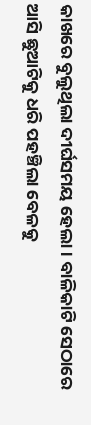କାଖରେ ବୁଲୁଥିଲା ଦୀର୍ଘସମୟ ହେଲା । ବାଳିକାଟି ସେଠାରେ ଆସି ଛୁଆଟିକୁ ଧରି ପହଞ୍ଚିଲା ବେଳକୁ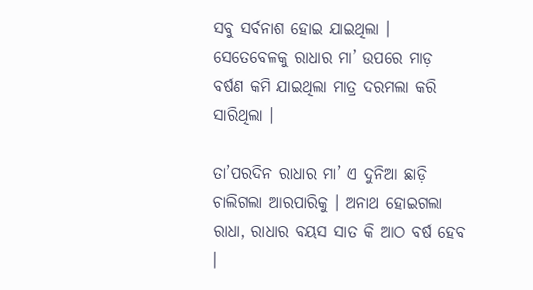ସବୁ ସର୍ବନାଶ ହୋଇ ଯାଇଥିଲା । ସେତେବେଳକୁ ରାଧାର ମା’ ଉପରେ ମାଡ଼ ବର୍ଷଣ କମି ଯାଇଥିଲା ମାତ୍ର ଦରମଲା କରି ସାରିଥିଲା ।

ତା’ପରଦିନ ରାଧାର ମା’ ଏ ଦୁନିଆ ଛାଡ଼ି ଚାଲିଗଲା ଆରପାରିକୁ । ଅନାଥ ହୋଇଗଲା ରାଧା, ରାଧାର ବୟସ ସାତ କି ଆଠ ବର୍ଷ ହେବ ।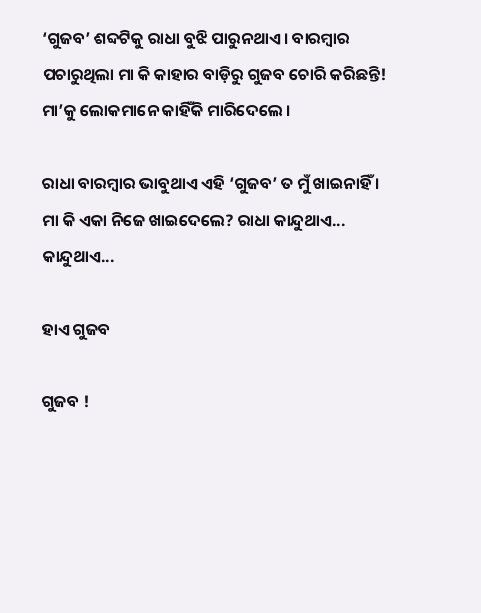‘ଗୁଜବ’ ଶବ୍ଦଟିକୁ ରାଧା ବୁଝି ପାରୁନଥାଏ । ବାରମ୍ବାର ପଚାରୁଥିଲା ମା କି କାହାର ବାଡ଼ିରୁ ଗୁଜବ ଚୋରି କରିଛନ୍ତି! ମା’କୁ ଲୋକମାନେ କାହିଁକି ମାରିଦେଲେ ।

ରାଧା ବାରମ୍ବାର ଭାବୁଥାଏ ଏହି ‘ଗୁଜବ’ ତ ମୁଁ ଖାଇନାହିଁ । ମା କି ଏକା ନିଜେ ଖାଇଦେଲେ? ରାଧା କାନ୍ଦୁଥାଏ... କାନ୍ଦୁଥାଏ...

ହାଏ ଗୁଜବ

ଗୁଜବ !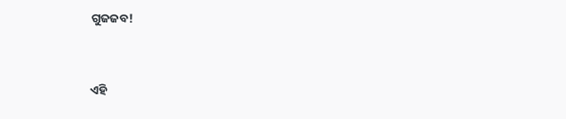ଗୁଜଜବ!


ଏହି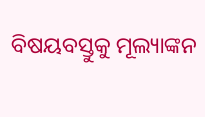ବିଷୟବସ୍ତୁକୁ ମୂଲ୍ୟାଙ୍କନ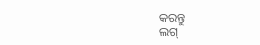କରନ୍ତୁ
ଲଗ୍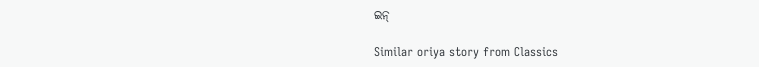ଇନ୍

Similar oriya story from Classics